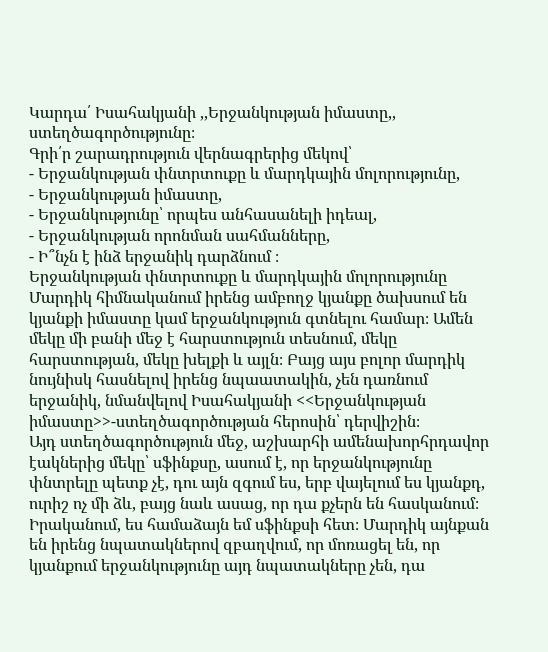Կարդա՛ Իսահակյանի ,,Երջանկության իմաստը,, ստեղծագործությունը։
Գրի՛ր շարադրություն վերնագրերից մեկով՝
- Երջանկության փնտրտուքը և մարդկային մոլորությունը,
- Երջանկության իմաստը,
- Երջանկությունը՝ որպես անհասանելի իդեալ,
- Երջանկության որոնման սահմանները,
- Ի՞նչն է ինձ երջանիկ դարձնում ։
Երջանկության փնտրտուքը և մարդկային մոլորությունը
Մարդիկ հիմնականում իրենց ամբողջ կյանքը ծախսում են կյանքի իմաստը կամ երջանկություն գտնելու համար։ Ամեն մեկը մի բանի մեջ է հարստություն տեսնում, մեկը հարստության, մեկը խելքի և այլն։ Բայց այս բոլոր մարդիկ նույնիսկ հասնելով իրենց նպաատակին, չեն դառնում երջանիկ, նմանվելով Իսահակյանի <<Երջանկության իմաստը>>-ստեղծագործության հերոսին՝ դերվիշին։
Այդ ստեղծագործություն մեջ, աշխարհի ամենախորհրդավոր էակներից մեկը՝ սֆինքսը, ասում է, որ երջանկությունը փնտրելը պետք չէ, դու այն զգում ես, երբ վայելում ես կյանքդ, ուրիշ ոչ մի ձև, բայց նաև ասաց, որ դա քչերն են հասկանում։ Իրականում, ես համաձայն եմ սֆինքսի հետ։ Մարդիկ այնքան են իրենց նպատակներով զբաղվում, որ մոռացել են, որ կյանքում երջանկությունը այդ նպատակները չեն, դա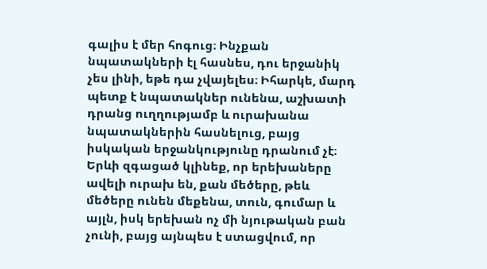գալիս է մեր հոգուց։ Ինչքան նպատակների էլ հասնես, դու երջանիկ չես լինի, եթե դա չվայելես։ Իհարկե, մարդ պետք է նպատակներ ունենա, աշխատի դրանց ուղղությամբ և ուրախանա նպատակներին հասնելուց, բայց իսկական երջանկությունը դրանում չէ։ Երևի զգացած կլինեք, որ երեխաները ավելի ուրախ են, քան մեծերը, թեև մեծերը ունեն մեքենա, տուն, գումար և այլն, իսկ երեխան ոչ մի նյութական բան չունի, բայց այնպես է ստացվում, որ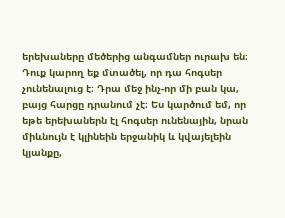երեխաները մեծերից անգամներ ուրախ են։ Դուք կարող եք մտածել, որ դա հոգսեր չունենալուց է։ Դրա մեջ ինչ-որ մի բան կա, բայց հարցը դրանում չէ։ Ես կարծում եմ, որ եթե երեխաներն էլ հոգսեր ունենային, նրան միևնույն է կլինեին երջանիկ և կվայելեին կյանքը,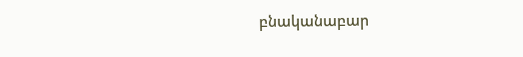բնականաբար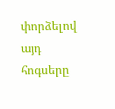փորձելով այդ հոգսերը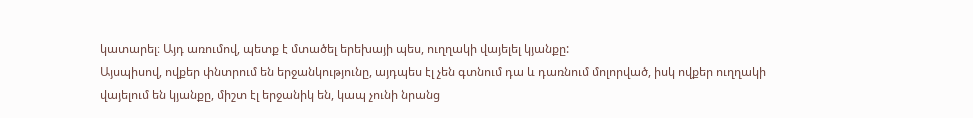կատարել։ Այդ առումով, պետք է մտածել երեխայի պես, ուղղակի վայելել կյանքը:
Այսպիսով, ովքեր փնտրում են երջանկությունը, այդպես էլ չեն գտնում դա և դառնում մոլորված, իսկ ովքեր ուղղակի վայելում են կյանքը, միշտ էլ երջանիկ են, կապ չունի նրանց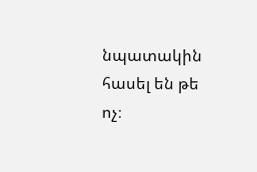նպատակին հասել են թե ոչ։